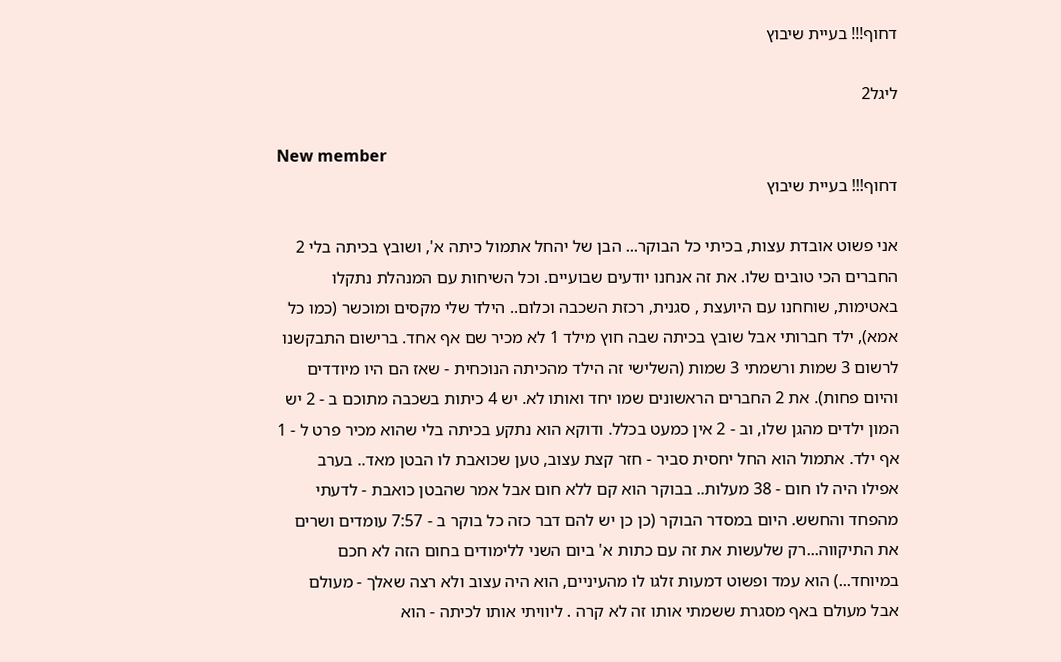דחוף!!! בעיית שיבוץ

ליגל2

New member
דחוף!!! בעיית שיבוץ

אני פשוט אובדת עצות, בכיתי כל הבוקר... הבן של יהחל אתמול כיתה א', ושובץ בכיתה בלי 2 החברים הכי טובים שלו. את זה אנחנו יודעים שבועיים. וכל השיחות עם המנהלת נתקלו באטימות, שוחחנו עם היועצת , סגנית, רכזת השכבה וכלום.. הילד שלי מקסים ומוכשר (כמו כל אמא), ילד חברותי אבל שובץ בכיתה שבה חוץ מילד 1 לא מכיר שם אף אחד. ברישום התבקשנו לרשום 3 שמות ורשמתי 3 שמות (השלישי זה הילד מהכיתה הנוכחית - שאז הם היו מיודדים והיום פחות). את 2 החברים הראשונים שמו יחד ואותו לא. יש 4 כיתות בשכבה מתוכם ב - 2 יש המון ילדים מהגן שלו, וב - 2 אין כמעט בכלל. ודוקא הוא נתקע בכיתה בלי שהוא מכיר פרט ל - 1 אף ילד. אתמול הוא החל יחסית סביר - חזר קצת עצוב, טען שכואבת לו הבטן מאד.. בערב אפילו היה לו חום - 38 מעלות.. בבוקר הוא קם ללא חום אבל אמר שהבטן כואבת - לדעתי מהפחד והחשש. היום במסדר הבוקר (כן כן יש להם דבר כזה כל בוקר ב - 7:57 עומדים ושרים את התיקווה...רק שלעשות את זה עם כתות א' ביום השני ללימודים בחום הזה לא חכם במיוחד...) הוא עמד ופשוט דמעות זלגו לו מהעיניים, הוא היה עצוב ולא רצה שאלך - מעולם אבל מעולם באף מסגרת ששמתי אותו זה לא קרה . ליוויתי אותו לכיתה - הוא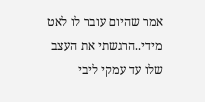אמר שהיום עובר לו לאט מידי..הרגשתי את העצב שלו עד עמקי ליבי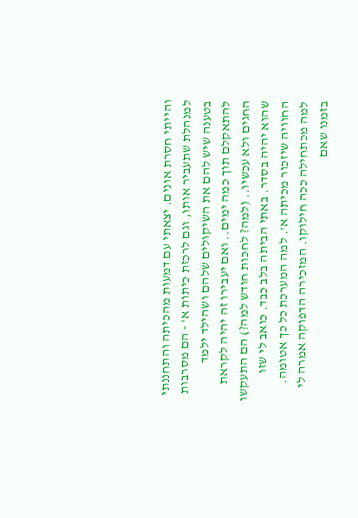והייתי חסרת אונים. יצאתי עם דמעות מהכיתה והתחננתי למנהלת שתעביר אותו, וגם לרכזת כיתות א' - הם מסרבות בטענה שיש להם את השיקולים שלהם ושהילד ילמד להתאקלם תוך כמה ימים.. ואם יעבירו זה יהיה לקראת החגים ולא עכשיו.. (למה? לחכות חודש למה?) הם התעקשו שהוא יהיה בסדר. באתי הביתה בלב כבד. כואב לי שזו החוויה שיזכור מכיתה א'. למה המערכת כל כך אטומה. למה מכתחילה ככה חילוקו. המזכירה הדפוקה אמרה לי בזמנו שאם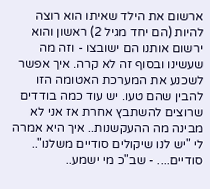ארשום את הילד שאיתו הוא רוצה להיות (הם יחד מגיל 2) ראשון והוא ירשום אותנו הם ישובצו - וזה מה שעשינו ובסוף זה לא קרה. איך אפשר לשכנע את המערכת האטומה הזו להבין שהם טעו. יש עוד כמה בודדים שרוצים להשתבץ אחרת אז אני לא מבינה מה ההעקשנות.. איך היא אמרה לי "יש לנו שיקולים סודיים משלנו".. סודיים.... - שב"כ מי ישמע..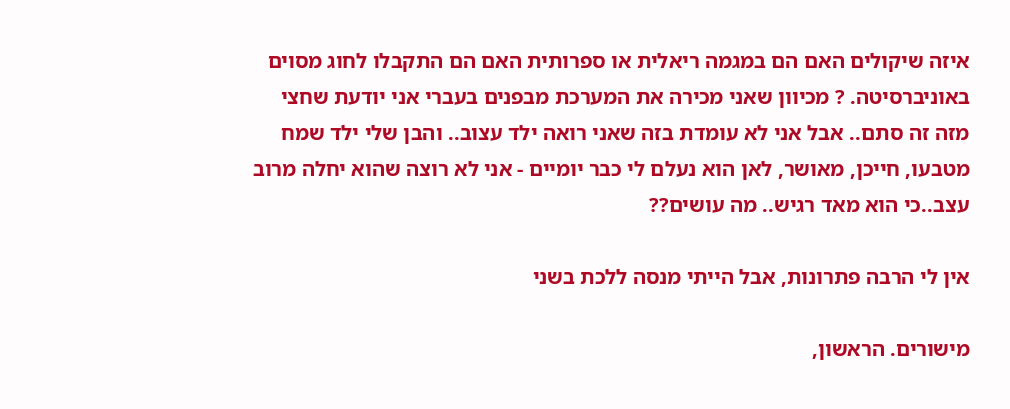איזה שיקולים האם הם במגמה ריאלית או ספרותית האם הם התקבלו לחוג מסוים באוניברסיטה. ? מכיוון שאני מכירה את המערכת מבפנים בעברי אני יודעת שחצי מזה זה סתם.. אבל אני לא עומדת בזה שאני רואה ילד עצוב.. והבן שלי ילד שמח מטבעו, חייכן, מאושר, לאן הוא נעלם לי כבר יומיים - אני לא רוצה שהוא יחלה מרוב עצב..כי הוא מאד רגיש.. מה עושים??

אין לי הרבה פתרונות, אבל הייתי מנסה ללכת בשני

מישורים. הראשון,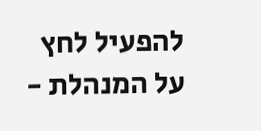להפעיל לחץ על המנהלת -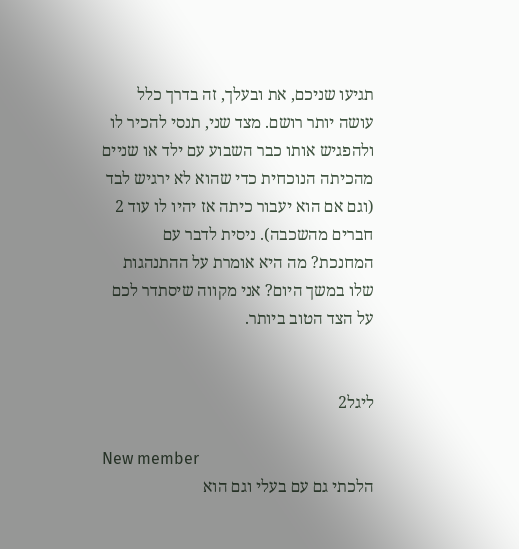תגיעו שניכם, את ובעלך, זה בדרך כלל עושה יותר רושם. מצד שני, תנסי להכיר לו ולהפגיש אותו כבר השבוע עם ילד או שניים מהכיתה הנוכחית כדי שהוא לא ירגיש לבד (וגם אם הוא יעבור כיתה אז יהיו לו עוד 2 חברים מהשכבה). ניסית לדבר עם המחנכת? מה היא אומרת על ההתנהגות שלו במשך היום? אני מקווה שיסתדר לכם על הצד הטוב ביותר.


ליגל2

New member
הלכתי גם עם בעלי וגם הוא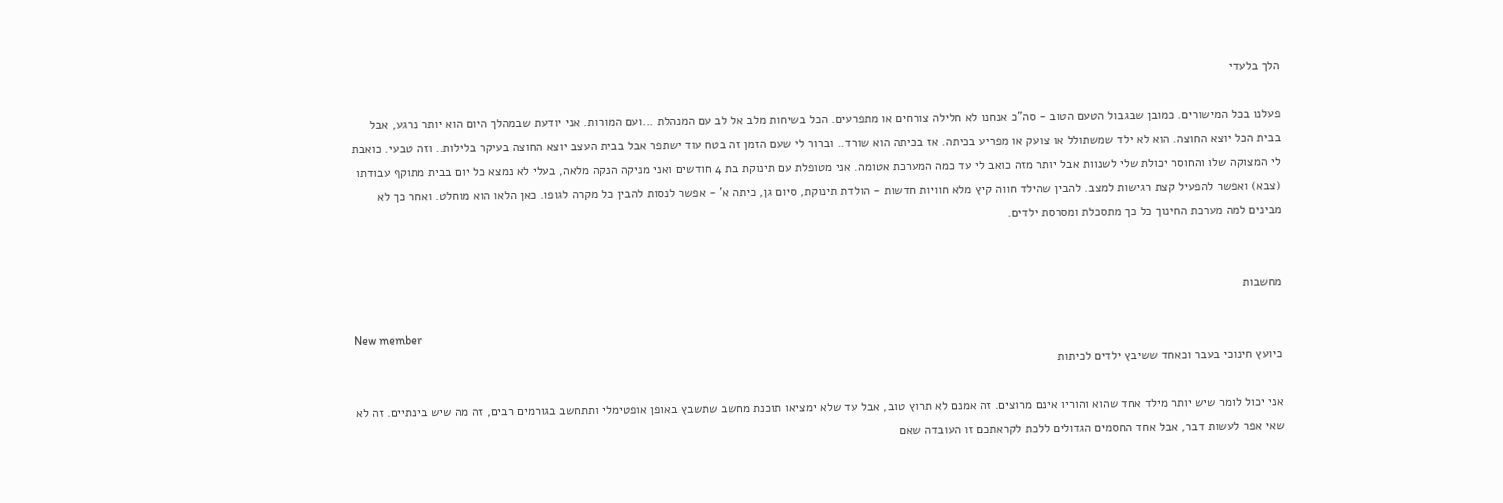הלך בלעדי

פעלנו בכל המישורים. כמובן שבגבול הטעם הטוב - סה"כ אנחנו לא חלילה צורחים או מתפרעים. הכל בשיחות מלב אל לב עם המנהלת ...ועם המורות. אני יודעת שבמהלך היום הוא יותר נרגע, אבל בבית הכל יוצא החוצה. הוא לא ילד שמשתולל או צועק או מפריע בכיתה. אז בכיתה הוא שורד.. וברור לי שעם הזמן זה בטח עוד ישתפר אבל בבית העצב יוצא החוצה בעיקר בלילות.. וזה טבעי. כואבת לי המצוקה שלו והחוסר יכולת שלי לשנוות אבל יותר מזה כואב לי עד כמה המערכת אטומה. אני מטופלת עם תינוקת בת 4 חודשים ואני מניקה הנקה מלאה, בעלי לא נמצא כל יום בבית מתוקף עבודתו (צבא) ואפשר להפעיל קצת רגישות למצב. להבין שהילד חווה קיץ מלא חוויות חדשות - הולדת תינוקת, סיום גן, כיתה א' - אפשר לנסות להבין כל מקרה לגופו. כאן הלאו הוא מוחלט. ואחר כך לא מבינים למה מערכת החינוך כל כך מתסכלת ומסרסת ילדים.


מחשבות

New member
כיועץ חינוכי בעבר וכאחד ששיבץ ילדים לכיתות

אני יכול לומר שיש יותר מילד אחד שהוא והוריו אינם מרוצים. זה אמנם לא תרוץ טוב, אבל עד שלא ימציאו תוכנת מחשב שתשבץ באופן אופטימלי ותתחשב בגורמים רבים, זה מה שיש בינתיים. זה לא שאי אפר לעשות דבר, אבל אחד החסמים הגדולים ללכת לקראתכם זו העובדה שאם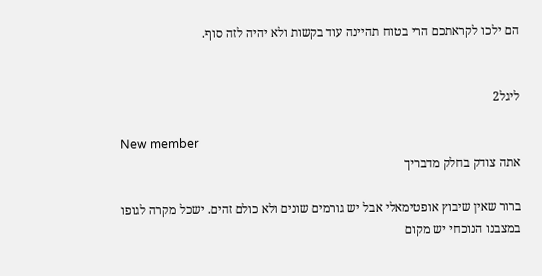הם ילכו לקראתכם הרי בטוח תהיינה עוד בקשות ולא יהיה לזה סוף.


ליגל2

New member
אתה צודק בחלק מדבריך

ברור שאין שיבוץ אופטימאלי אבל יש גורמים שונים ולא כולם זהים. ישכל מקרה לגופו במצבנו הנוכחי יש מקום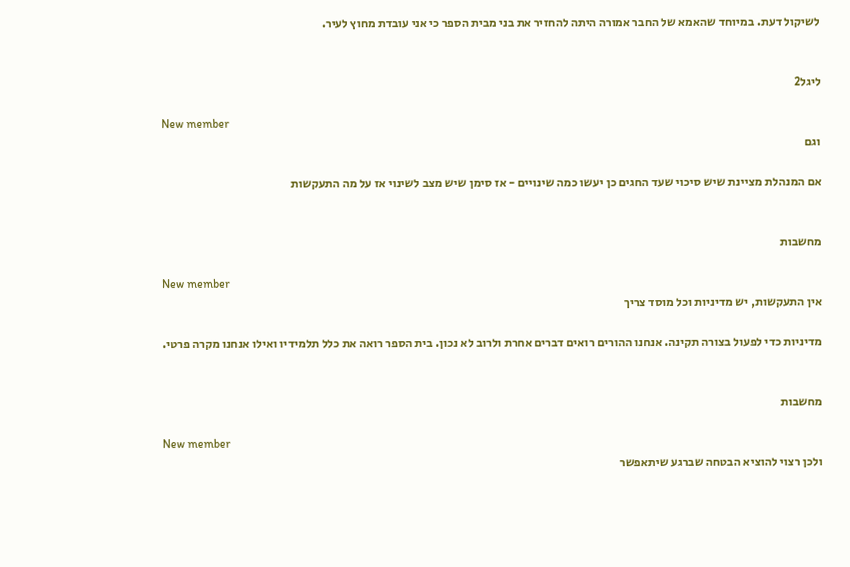לשיקול דעת. במיוחד שהאמא של החבר אמורה היתה להחזיר את בני מבית הספר כי אני עובדת מחוץ לעיר.


ליגל2

New member
וגם

אם המנהלת מציינת שיש סיכוי שעד החגים כן יעשו כמה שינויים - אז סימן שיש מצב לשינוי אז על מה התעקשות


מחשבות

New member
אין התעקשות, יש מדיניות וכל מוסד צריך

מדיניות כדי לפעול בצורה תקינה. אנחנו ההורים רואים דברים אחרת ולרוב לא נכון. בית הספר רואה את כלל תלמידיו ואילו אנחנו מקרה פרטי.


מחשבות

New member
ולכן רצוי להוציא הבטחה שברגע שיתאפשר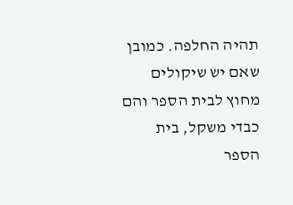תהיה החלפה. כמובן שאם יש שיקולים מחוץ לבית הספר והם כבדי משקל, בית הספר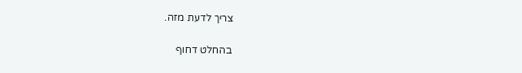צריך לדעת מזה.

בהחלט דחוף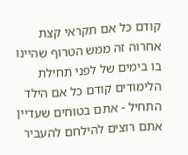קודם כל אם תקראי קצת אחרוה זה ממש הטרוף שהיינו בו בימים של לפני תחילת הלימודים קודם כל אם הילד התחיל - אתם בטוחים שעדיין אתם רוצים להילחם להעביר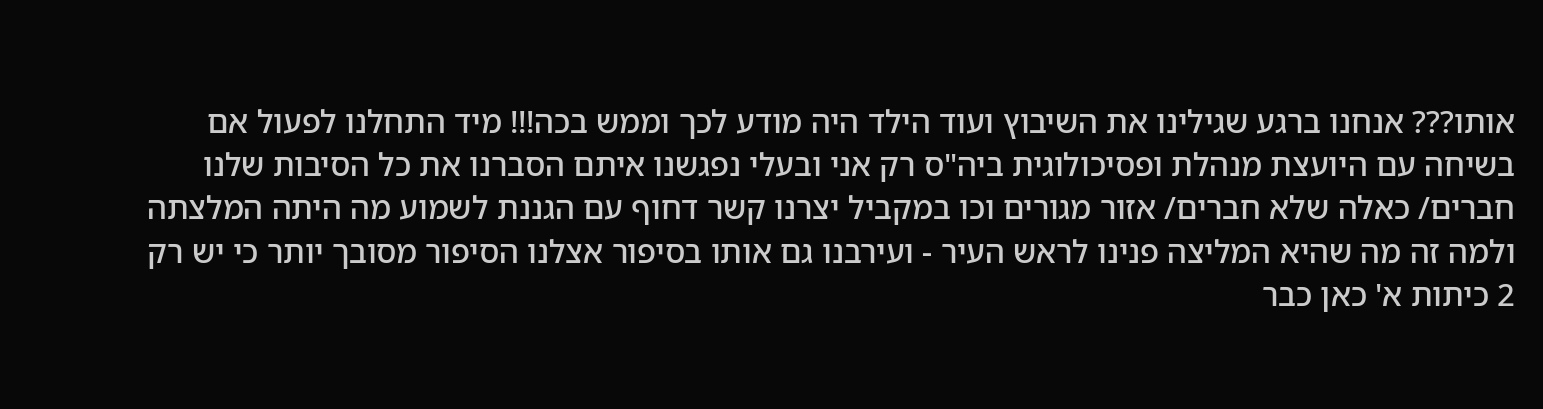אותו??? אנחנו ברגע שגילינו את השיבוץ ועוד הילד היה מודע לכך וממש בכה!!! מיד התחלנו לפעול אם בשיחה עם היועצת מנהלת ופסיכולוגית ביה"ס רק אני ובעלי נפגשנו איתם הסברנו את כל הסיבות שלנו חברים/ כאלה שלא חברים/ אזור מגורים וכו במקביל יצרנו קשר דחוף עם הגננת לשמוע מה היתה המלצתה ולמה זה מה שהיא המליצה פנינו לראש העיר - ועירבנו גם אותו בסיפור אצלנו הסיפור מסובך יותר כי יש רק 2 כיתות א' כאן כבר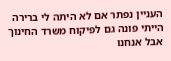העניין נפתר אם לא היתה לי ברירה הייתי פונה גם לפיקוח משרד החינוך אבל אנחנו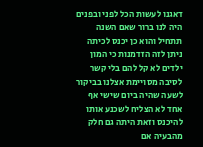דאגנו לעשות הכל לפני ובפנים היה לנו ברור שאם השנה תתחיל והוא כן יכנס לכיתה ניתן לזה הזדמנות כי המון ילדים לא קל להם בלי קשר לסיבה מסויימת אצלנו בביקור לשעה שהיה ביום שישי אף אחד לא הצליח לשכנע אותו להיכנס וזאת היתה גם חלק מהבעיה אם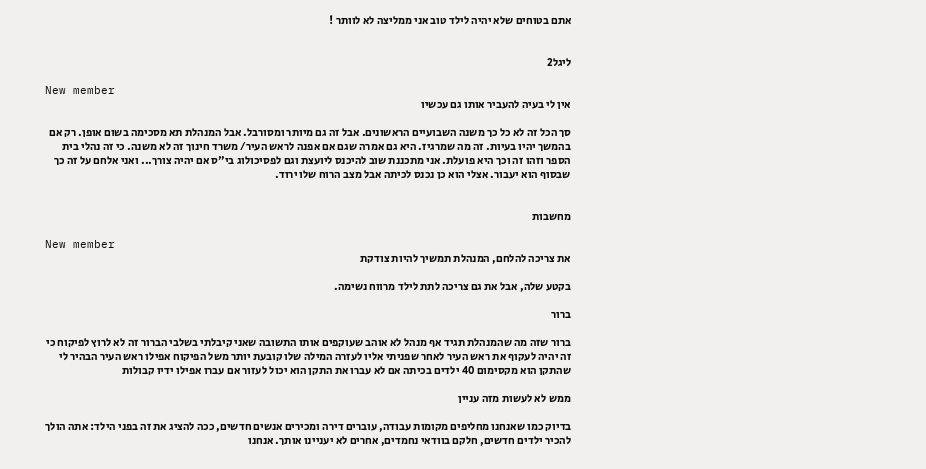אתם בטוחים שלא יהיה לילד טוב אני ממליצה לא לוותר !


ליגל2

New member
אין לי בעיה להעביר אותו גם עכשיו

סך הכל זה לא כל כך משנה השבועיים הראשונים. אבל זה גם מיותר ומסורבל. אבל המנהלת תא מסכימה בשום אופן. רק אם בהמשך יהיו בעיות. זה מה שמרגיז. היא גם אמרה שגם אם אפנה לראש העיר/ משרד חינוך זה לא משנה. כי זה נהלי בית הספר וזהו זה וכך היא פועלת. אני מתכננת שוב להיכנס ליועצת וגם לפסיכולוג בי"ס אם יהיה צורך... ואני אלחם על זה כך שבסוף הוא יעבור. אצלי הוא כן נכנס לכיתה אבל מצב הרוח שלו ירוד.


מחשבות

New member
את צריכה להלחם, המנהלת תמשיך להיות צודקת

בקטע שלה, אבל את גם צריכה לתת לילד מרווח נשימה.

ברור

ברור שזה מה שהמנהלת תגיד אף מנהל לא אוהב שעוקפים אותו התשובה שאני קיבלתי בשלבי הברור זה לא לרוץ לפיקוח כי זה יהיה לעקוף את ראש העיר לאחר שפניתי אליו לעזרה המילה שלו קובעת יותר משל הפיקוח אפילו ראש העיר הבהיר לי שהתקן הוא מקסימום 40 ילדים בכיתה אם לא עברו את התקן הוא יכול לעזור אם עברו אפילו ידיו קבולות

ממש לא לעשות מזה עניין

בדיוק כמו שאנחנו מחליפים מקומות עבודה, עוברים דירה ומכירים אנשים חדשים, ככה להציג את זה בפני הילד: אתה הולך להכיר ילדים חדשים, חלקם בוודאי נחמדים, אחרים לא יעניינו אותך. אנחנו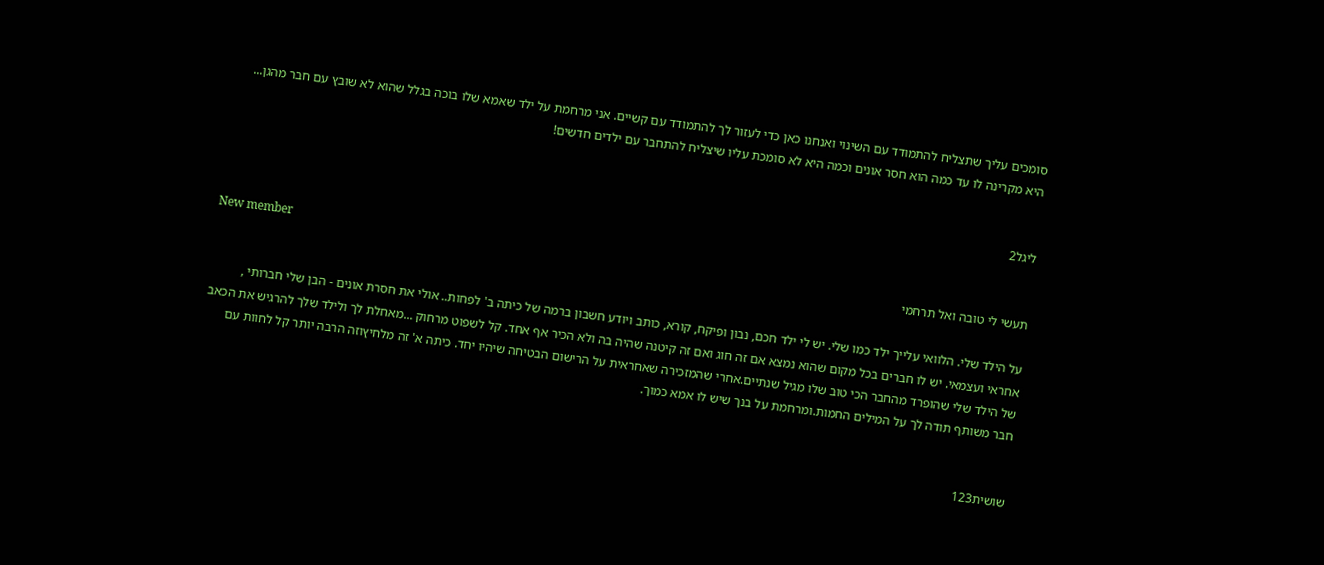סומכים עליך שתצליח להתמודד עם השינוי ואנחנו כאן כדי לעזור לך להתמודד עם קשיים. אני מרחמת על ילד שאמא שלו בוכה בגלל שהוא לא שובץ עם חבר מהגן... היא מקרינה לו עד כמה הוא חסר אונים וכמה היא לא סומכת עליו שיצליח להתחבר עם ילדים חדשים!


ליגל2

New member
תעשי לי טובה ואל תרחמי

על הילד שלי. הלוואי עלייך ילד כמו שלי. יש לי ילד חכם, נבון ופיקח, קורא, כותב ויודע חשבון ברמה של כיתה ב' לפחות.. אולי את חסרת אונים - הבן שלי חברותי , אחראי ועצמאי. יש לו חברים בכל מקום שהוא נמצא אם זה חוג ואם זה קיטנה שהיה בה ולא הכיר אף אחד. קל לשפוט מרחוק ...מאחלת לך ולילד שלך להרגיש את הכאב של הילד שלי שהופרד מהחבר הכי טוב שלו מגיל שנתיים.אחרי שהמזכירה שאחראית על הרישום הבטיחה שיהיו יחד. כיתה א' זה מלחיץוזה הרבה יותר קל לחוות עם חבר משותף תודה לך על המילים החמות.ומרחמת על בנך שיש לו אמא כמוך.


שושית123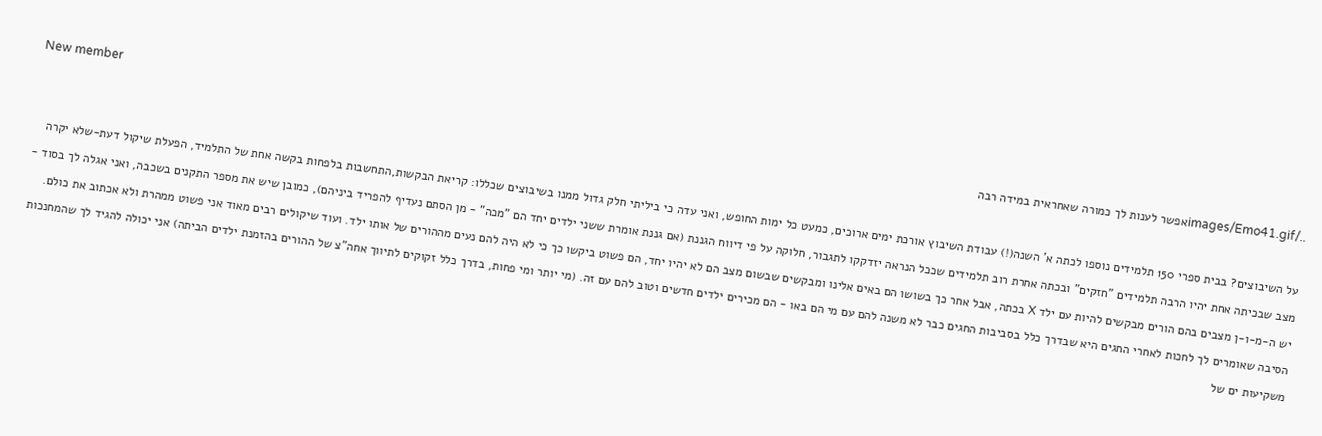New member
../images/Emo41.gifאפשר לענות לך כמורה שאחראית במידה רבה

על השיבוצים? בבית ספרי 150 תלמידים נוספו לכתה א' השנה(!) עבודת השיבוץ אורכת ימים ארוכים, כמעט כל ימות החופש, ואני עדה כי ביליתי חלק גדול ממנו בשיבוצים שכללו: קריאת הבקשות,התחשבות בלפחות בקשה אחת של התלמיד, הפעלת שיקול דעת-שלא יקרה מצב שבכיתה אחת יהיו הרבה תלמידים "חזקים" ובכתה אחרת רוב תלמידים שככל הנראה יזדקקו לתגבור, חלוקה על פי דיווח הגננת (אם גננת אומרת ששני ילדים יחד הם "מכה" - מן הסתם נעדיף להפריד ביניהם), כמובן שיש את מספר התקנים בשכבה, ואני אגלה לך בסוד - יש ה-מ-ו-ן מצבים בהם הורים מבקשים להיות עם ילד X בכתה, אבל אחר כך בשושו הם באים אלינו ומבקשים שבשום מצב הם לא יהיו יחד, הם פשוט ביקשו כך כי לא היה להם נעים מההורים של אותו ילד. ועוד שיקולים רבים מאוד אני פשוט ממהרת ולא אכתוב את כולם. הסיבה שאומרים לך לחכות לאחרי החגים היא שבדרך כלל בסביבות החגים כבר לא משנה להם עם מי הם באו - הם מכירים ילדים חדשים וטוב להם עם זה. (מי יותר ומי פחות, בדרך כלל זקוקים לתיווך אחה"צ של ההורים בהזמנת ילדים הביתה) אני יכולה להגיד לך שהמחנכות משקיעות ים של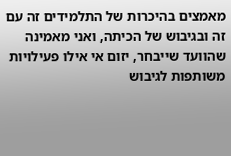מאמצים בהיכרות של התלמידים זה עם זה ובגיבוש של הכיתה, ואני מאמינה שהוועד שייבחר, יזום אי אילו פעילויות משותפות לגיבוש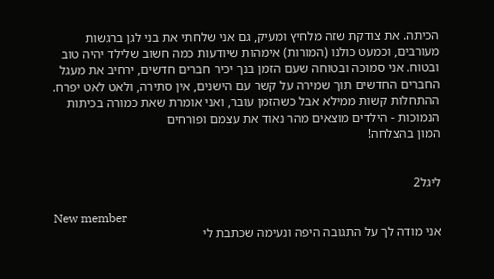הכיתה. את צודקת שזה מלחיץ ומעיק, גם אני שלחתי את בני לגן ברגשות מעורבים, וכמעט כולנו (המורות) אימהות שיודעות כמה חשוב שלילד יהיה טוב ובטוח. אני סמוכה ובטוחה שעם הזמן בנך יכיר חברים חדשים, ירחיב את מעגל החברים החדשים תוך שמירה על קשר עם הישנים, אין סתירה, ולאט לאט יפרח. ההתחלות קשות ממילא אבל כשהזמן עובר, ואני אומרת שאת כמורה בכיתות הנמוכות - הילדים מוצאים מהר נאוד את עצמם ופורחים
המון בהצלחה!


ליגל2

New member
אני מודה לך על התגובה היפה ונעימה שכתבת לי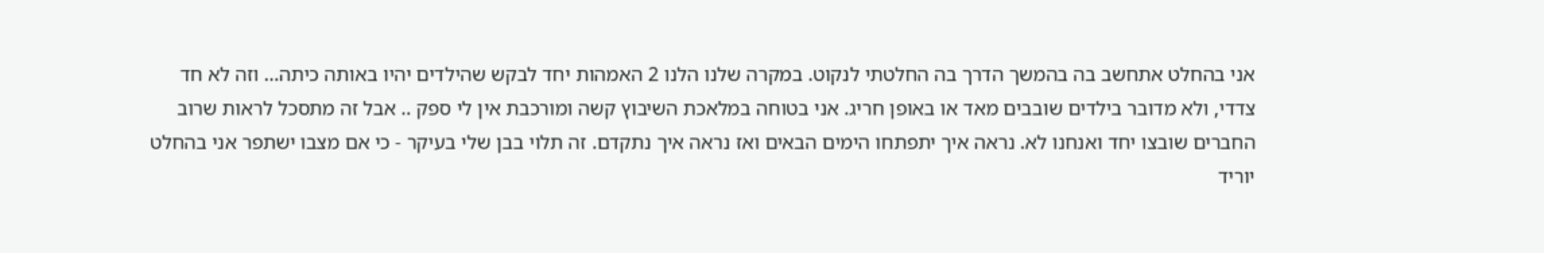אני בהחלט אתחשב בה בהמשך הדרך בה החלטתי לנקוט. במקרה שלנו הלנו 2 האמהות יחד לבקש שהילדים יהיו באותה כיתה... וזה לא חד צדדי, ולא מדובר בילדים שובבים מאד או באופן חריג. אני בטוחה במלאכת השיבוץ קשה ומורכבת אין לי ספק .. אבל זה מתסכל לראות שרוב החברים שובצו יחד ואנחנו לא. נראה איך יתפתחו הימים הבאים ואז נראה איך נתקדם. זה תלוי בבן שלי בעיקר - כי אם מצבו ישתפר אני בהחלט יוריד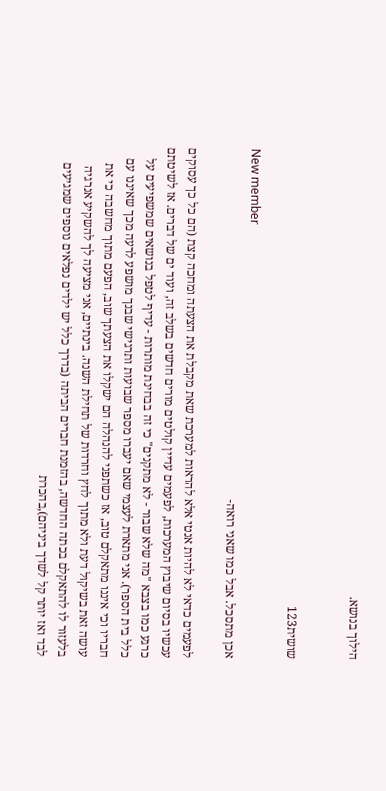הילוך בנושא.


שושית123

New member
אכן מתסכל. אבל כמו שאני רואה-

לפעמים כדאי לא להיות אנטי אלא להראות למערכת שאת מקבלת את הצעתה ומחכה קצת (הם כל כך עסוקים עכשיו בסיום שיבוץ המערכות, לפעמים עדיין קולטים מורים חדשים בשלב זה, ועוד ים של דברים. אז לשיטתם כרגע כמו בצבא "מה שלא שבור - לא מתקנים" כי זה בבחינת מותרות - עדיף לטפל בנושאים שמשפיעים על כלל בית הספר). אני מתארת לעצמי שאם יעברו מספר שבועות ותרגישי שבנך מושפע לרעה מכך שאיננו עם חבריו וכי איננו מתאקלם טוב, אז כשתפני להנהלה הם ישקלו את הצעתך שוב, הפעם מתוך מחשבה כי את עושה זאת בשיקול דעת ולא מתוך לחץ וחרדות של תחילת השנה. בינתיים, אני מציעה לך להשקיע אנרגיה בלעזור לו להתאקלם בכתה החדשה, בהזמנת חברים הביתה (בדרך כלל יש ילדים נפלאים נוספים שמגיעים לבד ואז יותר קל לשדך ביניהם),בהכרת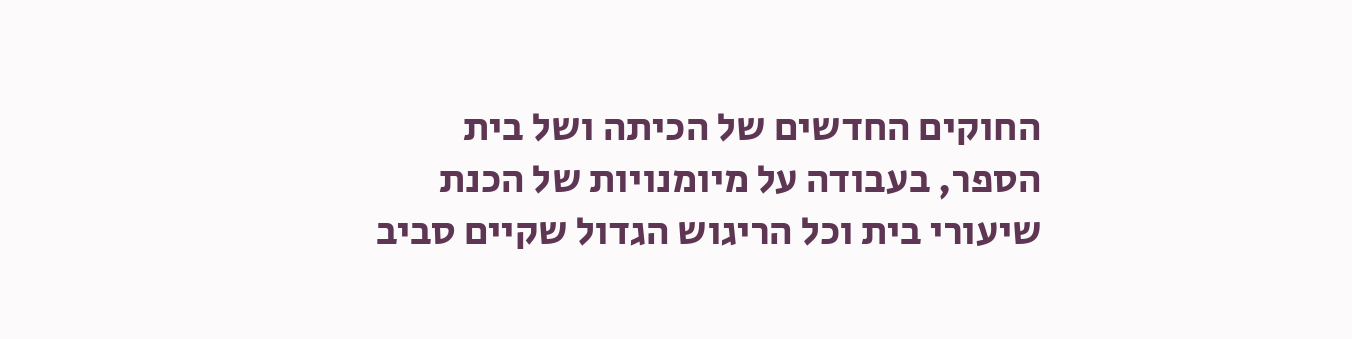החוקים החדשים של הכיתה ושל בית הספר, בעבודה על מיומנויות של הכנת שיעורי בית וכל הריגוש הגדול שקיים סביב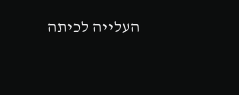העלייה לכיתה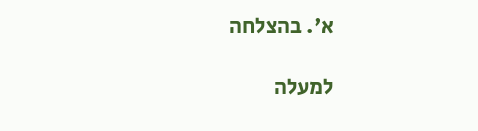א'. בהצלחה

למעלה